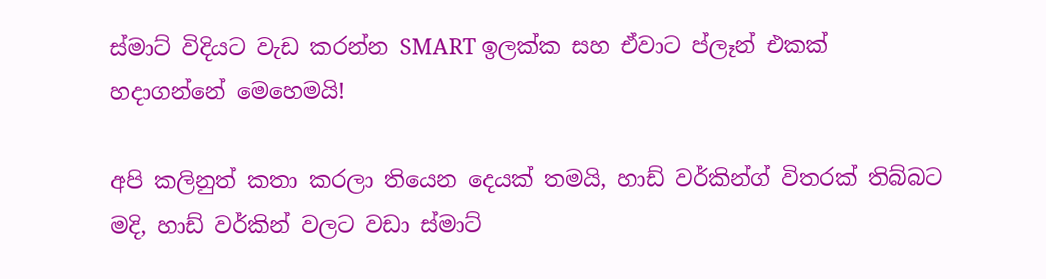ස්මාට් විදියට වැඩ කරන්න SMART ඉලක්ක සහ ඒවාට ප්ලෑන් එකක් හදාගන්නේ මෙහෙමයි!

අපි කලිනුත් කතා කරලා තියෙන දෙයක් තමයි, හාඩ් වර්කින්ග් විතරක් තිබ්බට මදි, හාඩ් වර්කින් වලට වඩා ස්මාට්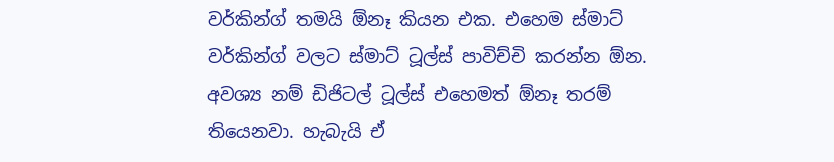වර්කින්ග් තමයි ඕනෑ කියන එක. එහෙම ස්මාට් වර්කින්ග් වලට ස්මාට් ටූල්ස් පාවිච්චි කරන්න ඕන. අවශ්‍ය නම් ඩිජිටල් ටූල්ස් එහෙමත් ඕනෑ තරම් තියෙනවා. හැබැයි ඒ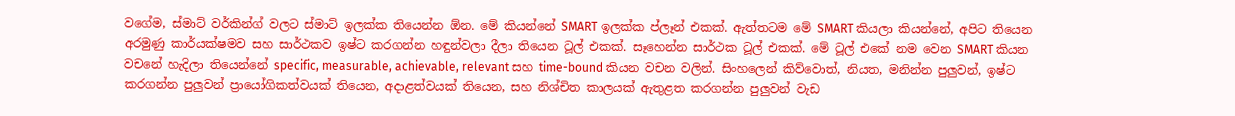වගේම, ස්මාට් වර්කින්ග් වලට ස්මාට් ඉලක්ක තියෙන්න ඕන. මේ කියන්නේ SMART ඉලක්ක ප්ලෑන් එකක්. ඇත්තටම මේ SMART කියලා කියන්නේ, අපිට තියෙන අරමුණු කාර්යක්ෂමව සහ සාර්ථකව ඉෂ්ට කරගන්න හඳුන්වලා දීලා තියෙන ටූල් එකක්. සෑහෙන්න සාර්ථක ටූල් එකක්. මේ ටූල් එකේ නම වෙන SMART කියන වචනේ හැදිලා තියෙන්නේ specific, measurable, achievable, relevant සහ time-bound කියන වචන වලින්. සිංහලෙන් කිව්වොත්, නියත, මනින්න පුලුවන්, ඉෂ්ට කරගන්න පුලුවන් ප්‍රායෝගිකත්වයක් තියෙන, අදාළත්වයක් තියෙන, සහ නිශ්චිත කාලයක් ඇතුළත කරගන්න පුලුවන් වැඩ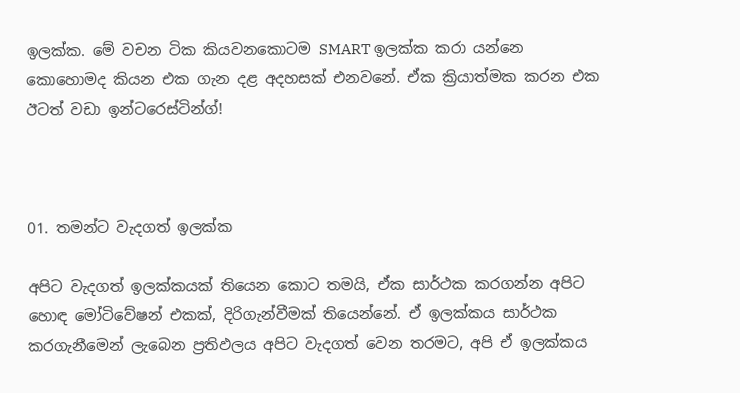ඉලක්ක. මේ වචන ටික කියවනකොටම SMART ඉලක්ක කරා යන්නෙ කොහොමද කියන එක ගැන දළ අදහසක් එනවනේ. ඒක ක්‍රියාත්මක කරන එක ඊටත් වඩා ඉන්ටරෙස්ටින්ග්!



01. තමන්ට වැදගත් ඉලක්ක

අපිට වැදගත් ඉලක්කයක් තියෙන කොට තමයි, ඒක සාර්ථක කරගන්න අපිට හොඳ මෝටිවේෂන් එකක්, දිරිගැන්වීමක් තියෙන්නේ. ඒ ඉලක්කය සාර්ථක කරගැනීමෙන් ලැබෙන ප්‍රතිඵලය අපිට වැදගත් වෙන තරමට, අපි ඒ ඉලක්කය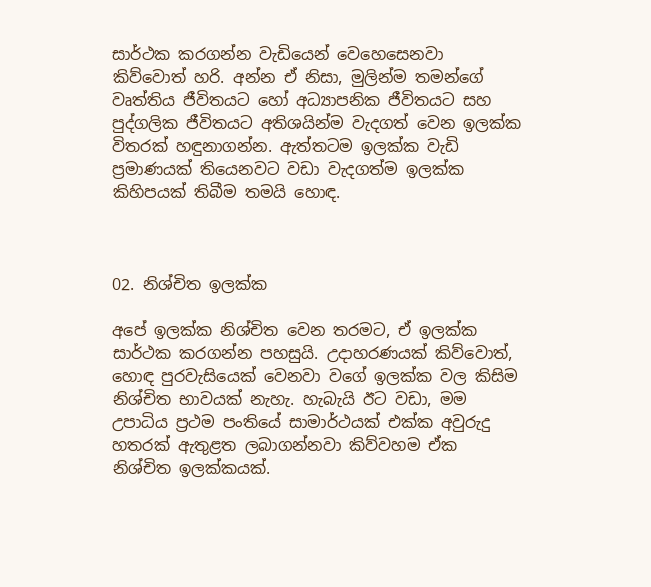සාර්ථක කරගන්න වැඩියෙන් වෙහෙසෙනවා කිව්වොත් හරි. අන්න ඒ නිසා, මුලින්ම තමන්ගේ වෘත්තිය ජීවිතයට හෝ අධ්‍යාපනික ජීවිතයට සහ පුද්ගලික ජීවිතයට අතිශයින්ම වැදගත් වෙන ඉලක්ක විතරක් හඳුනාගන්න. ඇත්තටම ඉලක්ක වැඩි ප්‍රමාණයක් තියෙනවට වඩා වැදගත්ම ඉලක්ක කිහිපයක් තිබීම තමයි හොඳ.



02. නිශ්චිත ඉලක්ක

අපේ ඉලක්ක නිශ්චිත වෙන තරමට, ඒ ඉලක්ක සාර්ථක කරගන්න පහසුයි. උදාහරණයක් කිව්වොත්, හොඳ පුරවැසියෙක් වෙනවා වගේ ඉලක්ක වල කිසිම නිශ්චිත භාවයක් නැහැ. හැබැයි ඊට වඩා, මම උපාධිය ප්‍රථම පංතියේ සාමාර්ථයක් එක්ක අවුරුදු හතරක් ඇතුළත ලබාගන්නවා කිව්වහම ඒක නිශ්චිත ඉලක්කයක්.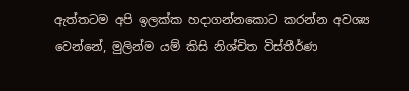ඇත්තටම අපි ඉලක්ක හදාගන්නකොට කරන්න අවශ්‍ය වෙන්නේ, මුලින්ම යම් කිසි නිශ්චිත විස්තීර්ණ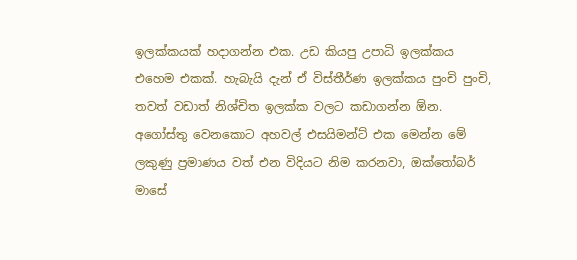ඉලක්කයක් හදාගන්න එක. උඩ කියපු උපාධි ඉලක්කය එහෙම එකක්. හැබැයි දැන් ඒ විස්තීර්ණ ඉලක්කය පුංචි පුංචි, තවත් වඩාත් නිශ්චිත ඉලක්ක වලට කඩාගන්න ඕන. අගෝස්තු වෙනකොට අහවල් එසයිමන්ට් එක මෙන්න මේ ලකුණු ප්‍රමාණය වත් එන විදියට නිම කරනවා, ඔක්තෝබර් මාසේ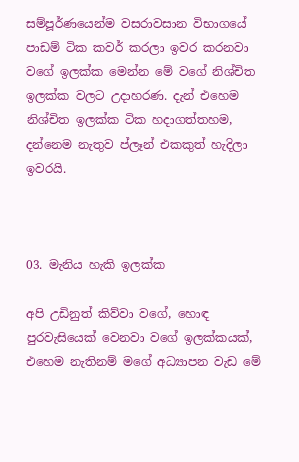සම්පූර්ණයෙන්ම වසරාවසාන විභාගයේ පාඩම් ටික කවර් කරලා ඉවර කරනවා වගේ ඉලක්ක මෙන්න මේ වගේ නිශ්චිත ඉලක්ක වලට උදාහරණ. දැන් එහෙම නිශ්චිත ඉලක්ක ටික හදාගත්තහම, දන්නෙම නැතුව ප්ලෑන් එකකුත් හැදිලා ඉවරයි.



03. මැනිය හැකි ඉලක්ක

අපි උඩිනුත් කිව්වා වගේ, හොඳ පුරවැසියෙක් වෙනවා වගේ ඉලක්කයක්, එහෙම නැතිනම් මගේ අධ්‍යාපන වැඩ මේ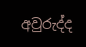අවුරුද්ද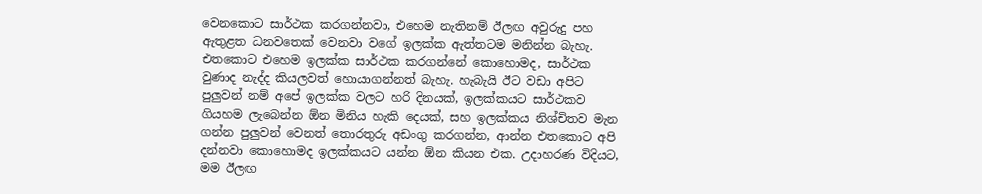වෙනකොට සාර්ථක කරගන්නවා, එහෙම නැතිනම් ඊලඟ අවුරුදු පහ ඇතුළත ධනවතෙක් වෙනවා වගේ ඉලක්ක ඇත්තටම මනින්න බැහැ. එතකොට එහෙම ඉලක්ක සාර්ථක කරගන්නේ කොහොමද, සාර්ථක වුණාද නැද්ද කියලවත් හොයාගන්නත් බැහැ. හැබැයි ඊට වඩා අපිට පුලුවන් නම් අපේ ඉලක්ක වලට හරි දිනයක්, ඉලක්කයට සාර්ථකව ගියහම ලැබෙන්න ඕන මිනිය හැකි දෙයක්, සහ ඉලක්කය නිශ්චිතව මැන ගන්න පුලුවන් වෙනත් තොරතුරු අඩංගු කරගන්න, ආන්න එතකොට අපි දන්නවා කොහොමද ඉලක්කයට යන්න ඕන කියන එක. උදාහරණ විදියට, මම ඊලඟ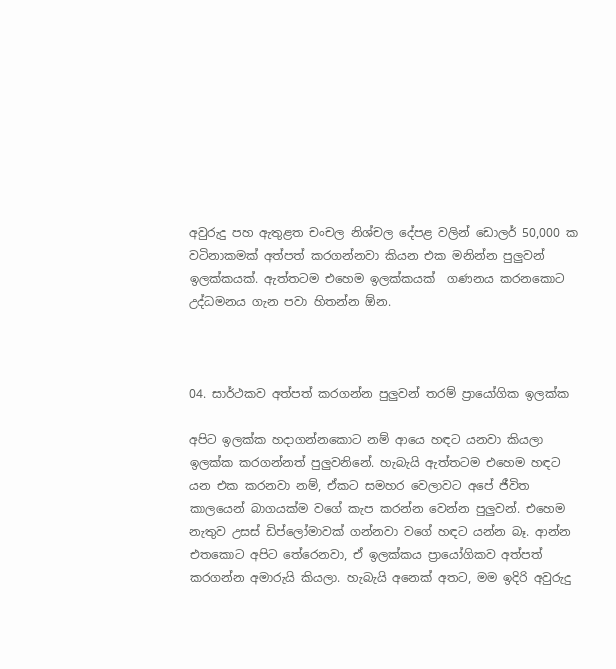අවුරුදු පහ ඇතුළත චංචල නිශ්චල දේපළ වලින් ඩොලර් 50,000 ක වටිනාකමක් අත්පත් කරගන්නවා කියන එක මනින්න පුලුවන් ඉලක්කයක්. ඇත්තටම එහෙම ඉලක්කයක්  ගණනය කරනකොට උද්ධමනය ගැන පවා හිතන්න ඕන.



04. සාර්ථකව අත්පත් කරගන්න පුලුවන් තරම් ප්‍රායෝගික ඉලක්ක

අපිට ඉලක්ක හදාගන්නකොට නම් ආයෙ හඳට යනවා කියලා ඉලක්ක කරගන්නත් පුලුවනිනේ. හැබැයි ඇත්තටම එහෙම හඳට යන එක කරනවා නම්, ඒකට සමහර වෙලාවට අපේ ජීවිත කාලයෙන් බාගයක්ම වගේ කැප කරන්න වෙන්න පුලුවන්. එහෙම නැතුව උසස් ඩිප්ලෝමාවක් ගන්නවා වගේ හඳට යන්න බෑ. ආන්න එතකොට අපිට තේරෙනවා, ඒ ඉලක්කය ප්‍රායෝගිකව අත්පත් කරගන්න අමාරුයි කියලා. හැබැයි අනෙක් අතට, මම ඉදිරි අවුරුදු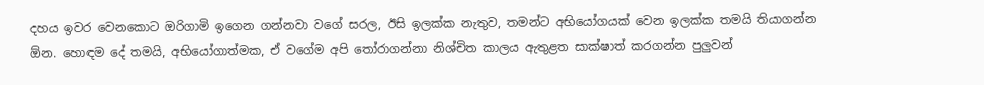දහය ඉවර වෙනකොට ඔරිගාමි ඉගෙන ගන්නවා වගේ සරල, ඊසි ඉලක්ක නැතුව, තමන්ට අභියෝගයක් වෙන ඉලක්ක තමයි තියාගන්න ඕන. හොඳම දේ තමයි, අභියෝගාත්මක, ඒ වගේම අපි තෝරාගන්නා නිශ්චිත කාලය ඇතුළත සාක්ෂාත් කරගන්න පුලුවන්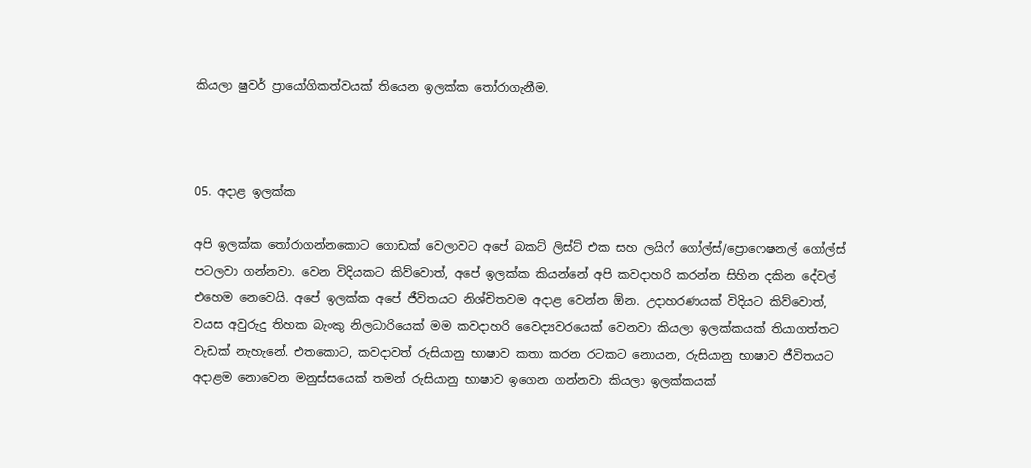කියලා ෂුවර් ප්‍රායෝගිකත්වයක් තියෙන ඉලක්ක තෝරාගැනීම.



05. අදාළ ඉලක්ක

අපි ඉලක්ක තෝරාගන්නකොට ගොඩක් වෙලාවට අපේ බකට් ලිස්ට් එක සහ ලයිෆ් ගෝල්ස්/ප්‍රොෆෙෂනල් ගෝල්ස් පටලවා ගන්නවා. වෙන විදියකට කිව්වොත්, අපේ ඉලක්ක කියන්නේ අපි කවදාහරි කරන්න සිහින දකින දේවල් එහෙම නෙවෙයි. අපේ ඉලක්ක අපේ ජීවිතයට නිශ්චිතවම අදාළ වෙන්න ඕන. උදාහරණයක් විදියට කිව්වොත්, වයස අවුරුදු තිහක බැංකු නිලධාරියෙක් මම කවදාහරි වෛද්‍යවරයෙක් වෙනවා කියලා ඉලක්කයක් තියාගත්තට වැඩක් නැහැනේ. එතකොට, කවදාවත් රුසියානු භාෂාව කතා කරන රටකට නොයන, රුසියානු භාෂාව ජීවිතයට අදාළම නොවෙන මනුස්සයෙක් තමන් රුසියානු භාෂාව ඉගෙන ගන්නවා කියලා ඉලක්කයක්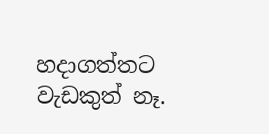හදාගත්තට වැඩකුත් නෑ.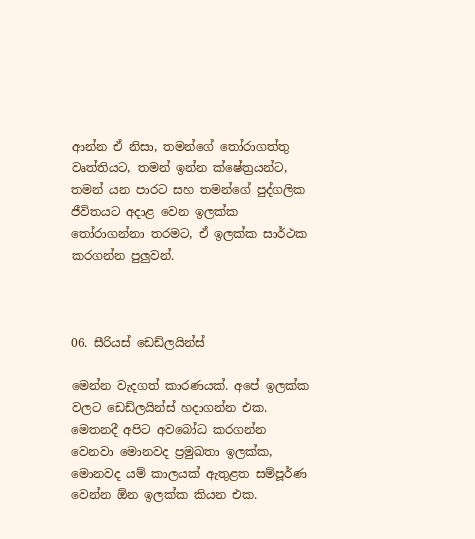ආන්න ඒ නිසා, තමන්ගේ තෝරාගත්තු වෘත්තියට, තමන් ඉන්න ක්ෂේත්‍රයන්ට, තමන් යන පාරට සහ තමන්ගේ පුද්ගලික ජීවිතයට අදාළ වෙන ඉලක්ක තෝරාගන්නා තරමට, ඒ ඉලක්ක සාර්ථක කරගන්න පුලුවන්.



06. සීරියස් ඩෙඩ්ලයින්ස්

මෙන්න වැදගත් කාරණයක්. අපේ ඉලක්ක වලට ඩෙඩ්ලයින්ස් හදාගන්න එක. මෙතනදී අපිට අවබෝධ කරගන්න වෙනවා මොනවද ප්‍රමුඛතා ඉලක්ක, මොනවද යම් කාලයක් ඇතුළත සම්පූර්ණ වෙන්න ඕන ඉලක්ක කියන එක.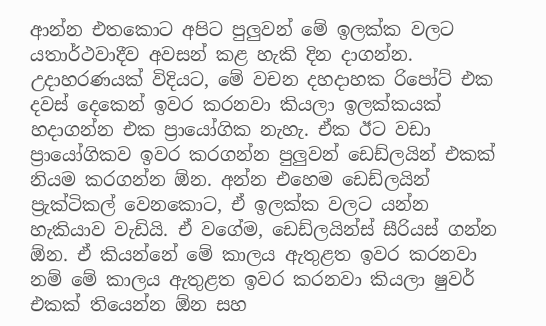ආන්න එතකොට අපිට පුලුවන් මේ ඉලක්ක වලට යතාර්ථවාදීව අවසන් කළ හැකි දින දාගන්න. උදාහරණයක් විදියට, මේ වචන දහදාහක රිපෝට් එක දවස් දෙකෙන් ඉවර කරනවා කියලා ඉලක්කයක් හදාගන්න එක ප්‍රායෝගික නැහැ. ඒක ඊට වඩා ප්‍රායෝගිකව ඉවර කරගන්න පුලුවන් ඩෙඩ්ලයින් එකක් නියම කරගන්න ඕන. අන්න එහෙම ඩෙඩ්ලයින් ප්‍රැක්ටිකල් වෙනකොට, ඒ ඉලක්ක වලට යන්න හැකියාව වැඩියි. ඒ වගේම, ඩෙඩ්ලයින්ස් සීරියස් ගන්න ඕන. ඒ කියන්නේ මේ කාලය ඇතුළත ඉවර කරනවා නම් මේ කාලය ඇතුළත ඉවර කරනවා කියලා ෂුවර් එකක් තියෙන්න ඕන සහ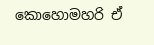කොහොමහරි ඒ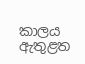කාලය ඇතුළත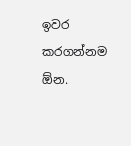ඉවර කරගන්නම ඕන.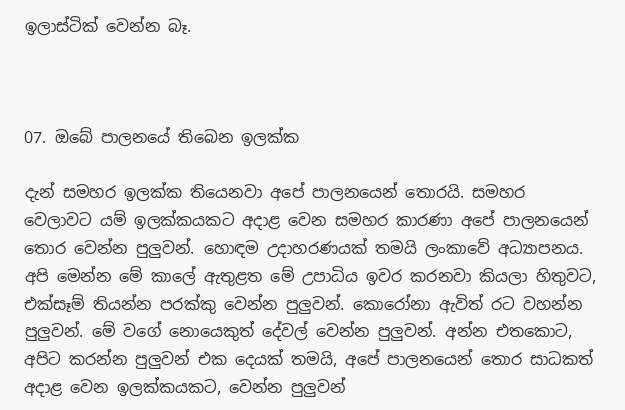ඉලාස්ටික් වෙන්න බෑ.



07. ඔබේ පාලනයේ තිබෙන ඉලක්ක

දැන් සමහර ඉලක්ක තියෙනවා අපේ පාලනයෙන් තොරයි. සමහර වෙලාවට යම් ඉලක්කයකට අදාළ වෙන සමහර කාරණා අපේ පාලනයෙන් තොර වෙන්න පුලුවන්. හොඳම උදාහරණයක් තමයි ලංකාවේ අධ්‍යාපනය. අපි මෙන්න මේ කාලේ ඇතුළත මේ උපාධිය ඉවර කරනවා කියලා හිතුවට, එක්සෑම් තියන්න පරක්කු වෙන්න පුලුවන්. කොරෝනා ඇවිත් රට වහන්න පුලුවන්. මේ වගේ නොයෙකුත් දේවල් වෙන්න පුලුවන්. අන්න එතකොට, අපිට කරන්න පුලුවන් එක දෙයක් තමයි, අපේ පාලනයෙන් තොර සාධකත් අදාළ වෙන ඉලක්කයකට, වෙන්න පුලුවන්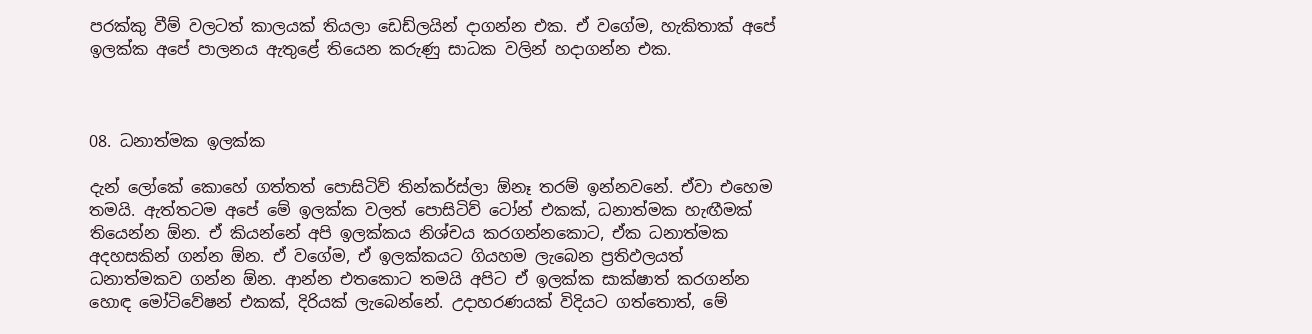පරක්කු වීම් වලටත් කාලයක් තියලා ඩෙඩ්ලයින් දාගන්න එක. ඒ වගේම, හැකිතාක් අපේ ඉලක්ක අපේ පාලනය ඇතුළේ තියෙන කරුණු සාධක වලින් හදාගන්න එක.



08. ධනාත්මක ඉලක්ක

දැන් ලෝකේ කොහේ ගත්තත් පොසිටිව් තින්කර්ස්ලා ඕනෑ තරම් ඉන්නවනේ. ඒවා එහෙම තමයි. ඇත්තටම අපේ මේ ඉලක්ක වලත් පොසිටිව් ටෝන් එකක්, ධනාත්මක හැඟීමක් තියෙන්න ඕන. ඒ කියන්නේ අපි ඉලක්කය නිශ්චය කරගන්නකොට, ඒක ධනාත්මක අදහසකින් ගන්න ඕන. ඒ වගේම, ඒ ඉලක්කයට ගියහම ලැබෙන ප්‍රතිඵලයත් ධනාත්මකව ගන්න ඕන. ආන්න එතකොට තමයි අපිට ඒ ඉලක්ක සාක්ෂාත් කරගන්න හොඳ මෝටිවේෂන් එකක්, දිරියක් ලැබෙන්නේ. උදාහරණයක් විදියට ගත්තොත්, මේ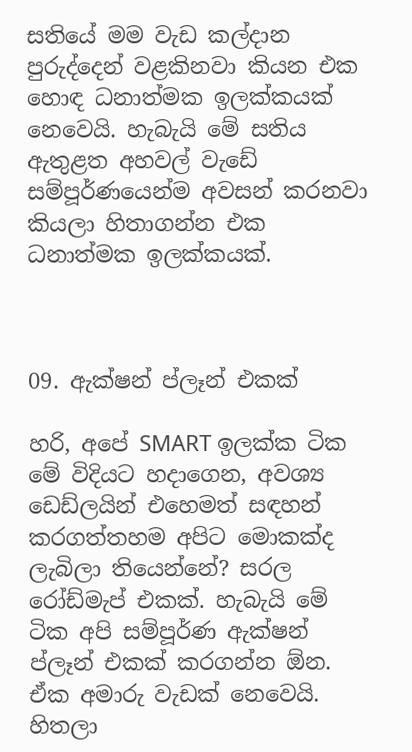සතියේ මම වැඩ කල්දාන පුරුද්දෙන් වළකිනවා කියන එක හොඳ ධනාත්මක ඉලක්කයක් නෙවෙයි. හැබැයි මේ සතිය ඇතුළත අහවල් වැඩේ සම්පූර්ණයෙන්ම අවසන් කරනවා කියලා හිතාගන්න එක ධනාත්මක ඉලක්කයක්.



09. ඇක්ෂන් ප්ලෑන් එකක්

හරි, අපේ SMART ඉලක්ක ටික මේ විදියට හදාගෙන, අවශ්‍ය ඩෙඩ්ලයින් එහෙමත් සඳහන් කරගත්තහම අපිට මොකක්ද ලැබිලා තියෙන්නේ? සරල රෝඩ්මැප් එකක්. හැබැයි මේ ටික අපි සම්පූර්ණ ඇක්ෂන් ප්ලෑන් එකක් කරගන්න ඕන. ඒක අමාරු වැඩක් නෙවෙයි. හිතලා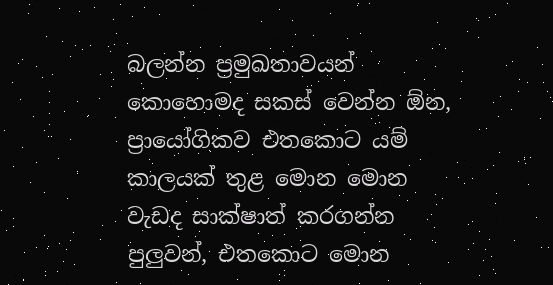බලන්න ප්‍රමුඛතාවයන් කොහොමද සකස් වෙන්න ඕන, ප්‍රායෝගිකව එතකොට යම් කාලයක් තුළ මොන මොන වැඩද සාක්ෂාත් කරගන්න පුලුවන්, එතකොට මොන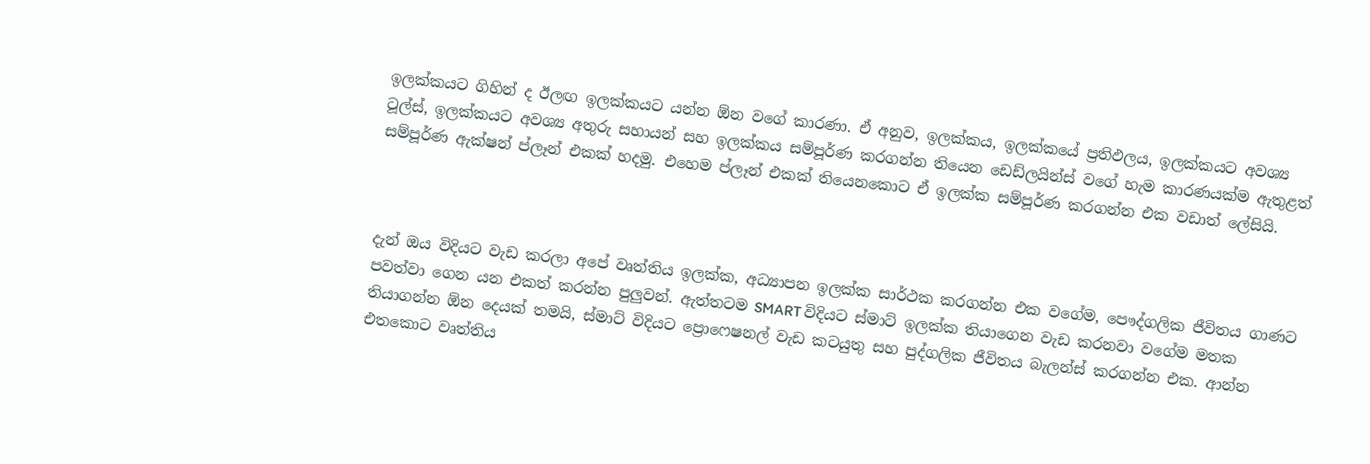ඉලක්කයට ගිහින් ද ඊලඟ ඉලක්කයට යන්න ඕන වගේ කාරණා. ඒ අනුව, ඉලක්කය, ඉලක්කයේ ප්‍රතිඵලය, ඉලක්කයට අවශ්‍ය ටූල්ස්, ඉලක්කයට අවශ්‍ය අතුරු සහායන් සහ ඉලක්කය සම්පූර්ණ කරගන්න තියෙන ඩෙඩ්ලයින්ස් වගේ හැම කාරණයක්ම ඇතුළත් සම්පූර්ණ ඇක්ෂන් ප්ලෑන් එකක් හදමු. එහෙම ප්ලෑන් එකක් තියෙනකොට ඒ ඉලක්ක සම්පූර්ණ කරගන්න එක වඩාත් ලේසියි.



දැන් ඔය විදියට වැඩ කරලා අපේ වෘත්තිය ඉලක්ක, අධ්‍යාපන ඉලක්ක සාර්ථක කරගන්න එක වගේම, පෞද්ගලික ජීවිතය ගාණට පවත්වා ගෙන යන එකත් කරන්න පුලුවන්. ඇත්තටම SMART විදියට ස්මාට් ඉලක්ක තියාගෙන වැඩ කරනවා වගේම මතක තියාගන්න ඕන දෙයක් තමයි, ස්මාට් විදියට ප්‍රොෆෙෂනල් වැඩ කටයුතු සහ පුද්ගලික ජීවිතය බැලන්ස් කරගන්න එක. ආන්න එතකොට වෘත්තිය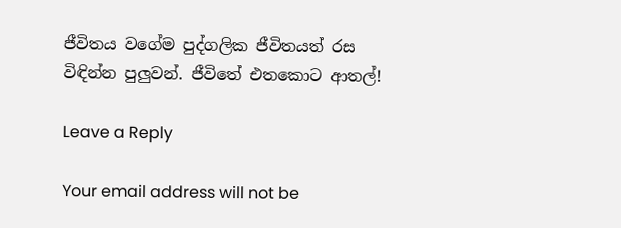ජීවිතය වගේම පුද්ගලික ජීවිතයත් රස විඳින්න පුලුවන්. ජීවිතේ එතකොට ආතල්!

Leave a Reply

Your email address will not be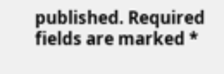published. Required fields are marked *